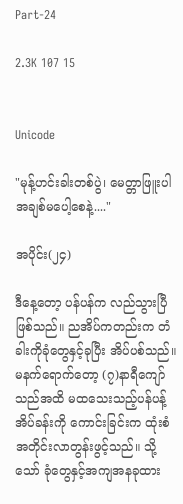Part-24

2.3K 107 15


Unicode

"မုန့်ဟင်းခါးတစ်ပွဲ၊ မေတ္တာဖြူးပါ
အချစ်မပေါ့စေနဲ့...."

အပိုင်း(၂၄)

ဒီနေ့တော့ ပန်ပန်က လည်သွားပြီဖြစ်သည်။ ညအိပ်ကတည်းက တံခါးကိုခုံတွေနှင့်ခုပြီး အိပ်ပစ်သည်။ မနက်ရောက်တော့ (၇)နာရီကျော်သည်အထိ မထသေးသည့်ပန်ပန့်အိပ်ခန်းကို ကောင်းခြင်းက ထုံးစံအတိုင်းလာတွန်းဖွင့်သည်။ သို့သော် ခုံတွေနှင့်အကျအနခုထား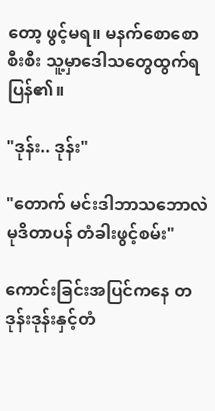တော့ ဖွင့်မရ။ မနက်စောစောစီးစီး သူ့မှာဒေါသတွေထွက်ရပြန်၏။

"ဒုန်း.. ဒုန်း"

"တောက် မင်းဒါဘာသဘောလဲ မုဒိတာပန် တံခါးဖွင့်စမ်း"

ကောင်းခြင်းအပြင်ကနေ တဒုန်းဒုန်းနှင့်တံ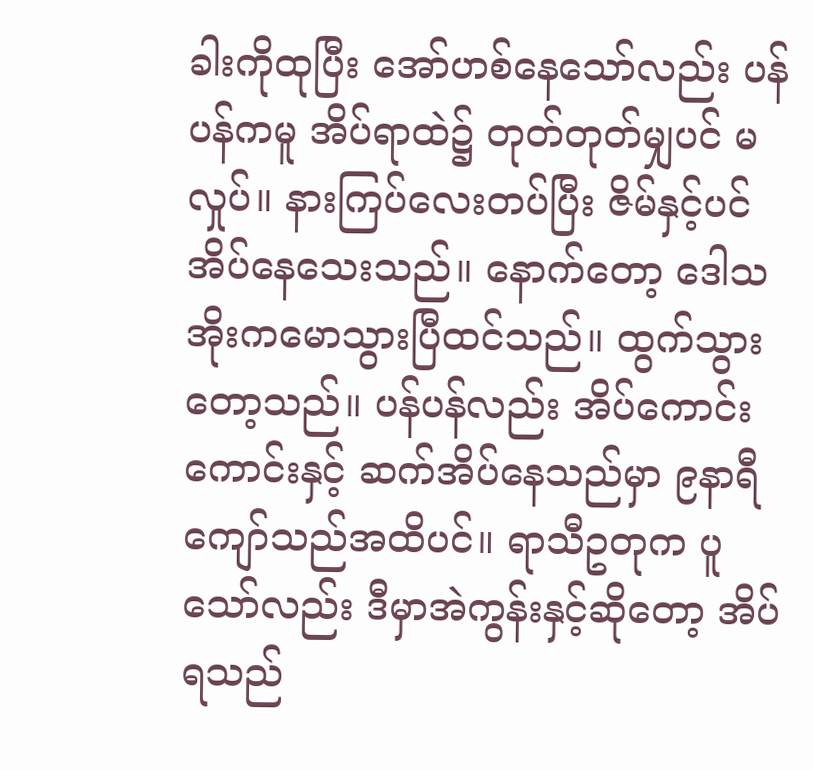ခါးကိုထုပြီး အော်ဟစ်နေသော်လည်း ပန်ပန်ကမူ အိပ်ရာထဲ၌ တုတ်တုတ်မျှပင် မလှုပ်။ နားကြပ်လေးတပ်ပြီး ဇိမ်နှင့်ပင်အိပ်နေသေးသည်။ နောက်တော့ ဒေါသအိုးကမောသွားပြီထင်သည်။ ထွက်သွားတော့သည်။ ပန်ပန်လည်း အိပ်ကောင်းကောင်းနှင့် ဆက်အိပ်နေသည်မှာ ၉နာရီကျော်သည်အထိပင်။ ရာသီဥတုက ပူသော်လည်း ဒီမှာအဲကွန်းနှင့်ဆိုတော့ အိပ်ရသည်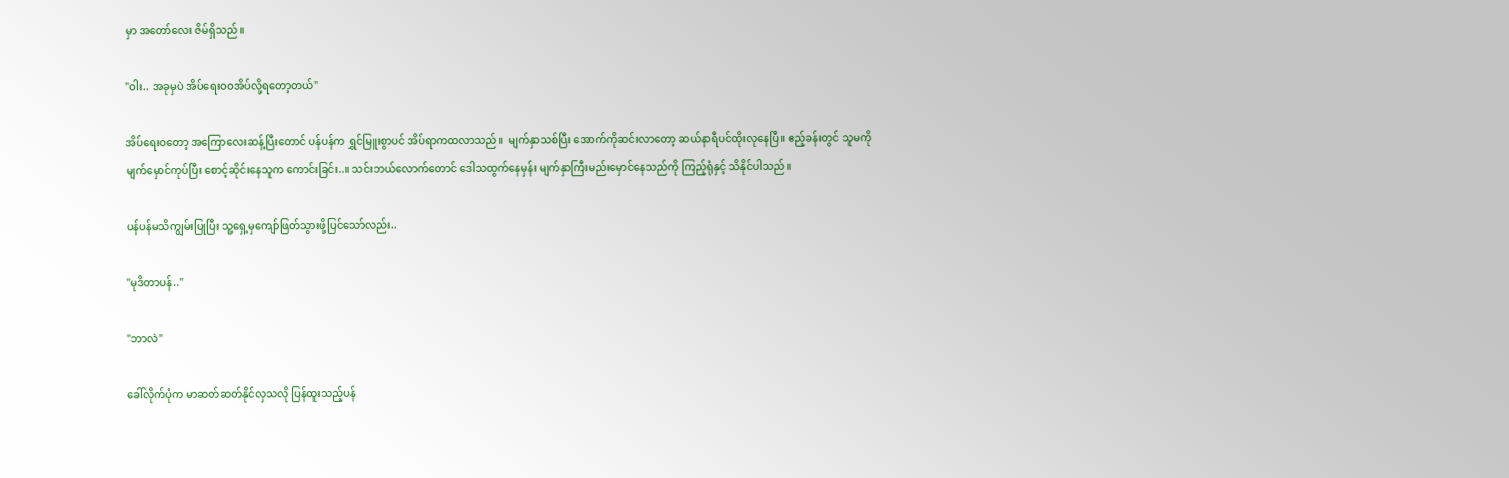မှာ အတော်လေး ဇိမ်ရှိသည်။

"ဝါး.. အခုမှပဲ အိပ်ရေးဝဝအိပ်လို့ရတော့တယ်"

အိပ်ရေးဝတော့ အကြောလေးဆန့်ပြီးတောင် ပန်ပန်က ရွှင်မြူးစွာပင် အိပ်ရာကထလာသည်။  မျက်နှာသစ်ပြီး အောက်ကိုဆင်းလာတော့ ဆယ်နာရီပင်ထိုးလုနေပြီ။ ဧည့်ခန်းတွင် သူမကိုမျက်မှောင်ကုပ်ပြီး စောင့်ဆိုင်းနေသူက ကောင်းခြင်း..။ သင်းဘယ်လောက်တောင် ဒေါသထွက်နေမှန်း မျက်နှာကြီးမည်းမှောင်နေသည်ကို ကြည့်ရုံနှင့် သိနိုင်ပါသည်။

ပန်ပန်မသိကျွမ်းပြုပြီး သူ့ရှေ့မှကျော်ဖြတ်သွားဖို့ပြင်သော်လည်း..

"မုဒိတာပန်.."

"ဘာလဲ"

ခေါ်လိုက်ပုံက မာဆတ်ဆတ်နိုင်လှသလို ပြန်ထူးသည့်ပန်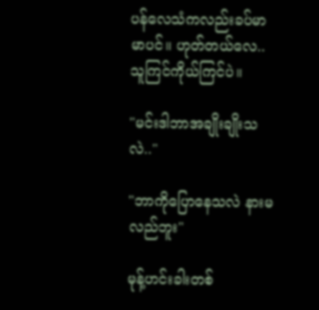ပန်လေသံကလည်းခပ်မာမာပင်။ ဟုတ်တယ်လေ.. သူကြင်ကိုယ်ကြင်ပဲ။

"မင်းဒါဘာအချိုးချိုးသလဲ.."

"ဘာကိုပြောနေသလဲ နားမလည်ဘူး"

မုန့်ဟင်းခါးတစ်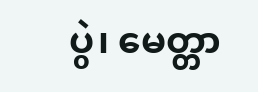ပွဲ၊ မေတ္တာ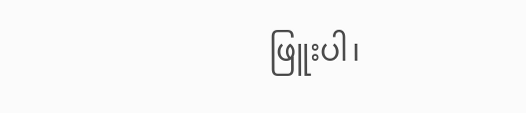ဖြူးပါ၊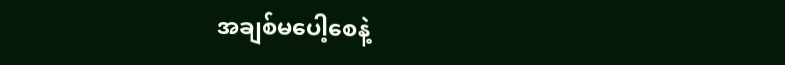အချစ်မပေါ့စေနဲ့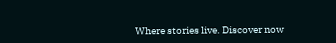Where stories live. Discover now